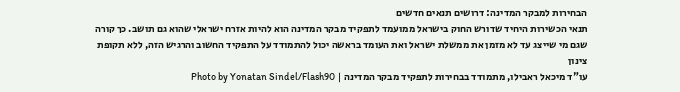הבחירות למבקר המדינה: דרושים תנאים חדשים
תנאי הכשירות היחיד שדורש החוק בישראל ממועמד לתפקיד מבקר המדינה הוא להיות אזרח ישראלי שהוא גם תושב. כך קורה שגם מי שייצג עד לא מזמן את ממשלת ישראל ואת העומד בראשה יכול להתמודד על התפקיד החשוב והרגיש הזה, ללא תקופת צינון
עו"ד מיכאל ראבילו, מתמודד בבחירות לתפקיד מבקר המדינה | Photo by Yonatan Sindel/Flash90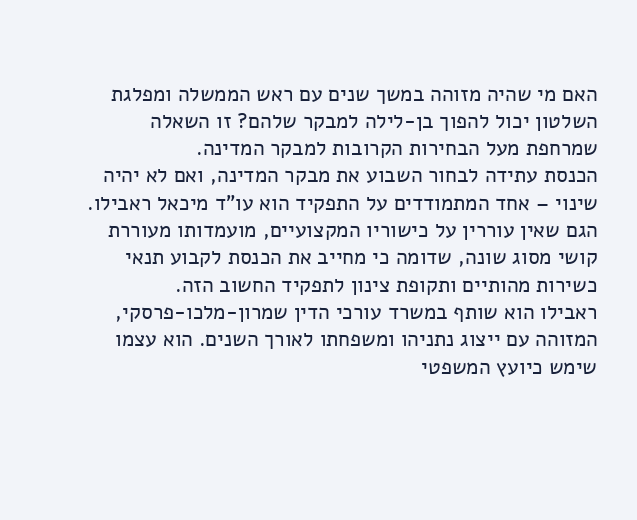האם מי שהיה מזוהה במשך שנים עם ראש הממשלה ומפלגת השלטון יכול להפוך בן-לילה למבקר שלהם? זו השאלה שמרחפת מעל הבחירות הקרובות למבקר המדינה.
הכנסת עתידה לבחור השבוע את מבקר המדינה, ואם לא יהיה שינוי – אחד המתמודדים על התפקיד הוא עו"ד מיכאל ראבילו. הגם שאין עוררין על כישוריו המקצועיים, מועמדותו מעוררת קושי מסוג שונה, שדומה כי מחייב את הכנסת לקבוע תנאי כשירות מהותיים ותקופת צינון לתפקיד החשוב הזה.
ראבילו הוא שותף במשרד עורכי הדין שמרון-מלכו-פרסקי, המזוהה עם ייצוג נתניהו ומשפחתו לאורך השנים. הוא עצמו שימש כיועץ המשפטי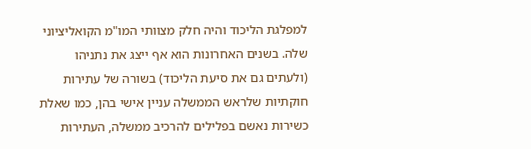למפלגת הליכוד והיה חלק מצוותי המו"מ הקואליציוני שלה. בשנים האחרונות הוא אף ייצג את נתניהו (ולעתים גם את סיעת הליכוד) בשורה של עתירות חוקתיות שלראש הממשלה עניין אישי בהן, כמו שאלת כשירות נאשם בפלילים להרכיב ממשלה, העתירות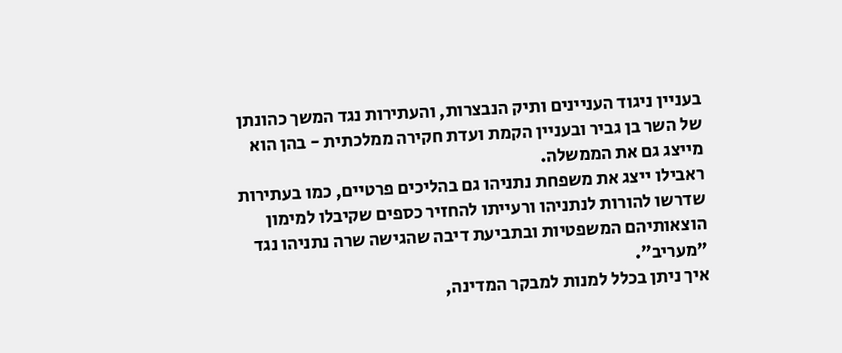בעניין ניגוד העניינים ותיק הנבצרות, והעתירות נגד המשך כהונתן של השר בן גביר ובעניין הקמת ועדת חקירה ממלכתית - בהן הוא מייצג גם את הממשלה.
ראבילו ייצג את משפחת נתניהו גם בהליכים פרטיים, כמו בעתירות שדרשו להורות לנתניהו ורעייתו להחזיר כספים שקיבלו למימון הוצאותיהם המשפטיות ובתביעת דיבה שהגישה שרה נתניהו נגד "מעריב".
איך ניתן בכלל למנות למבקר המדינה,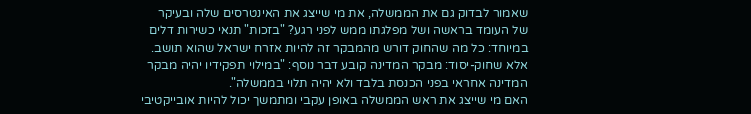שאמור לבדוק גם את הממשלה, את מי שייצג את האינטרסים שלה ובעיקר של העומד בראשה ושל מפלגתו ממש לפני רגע? "בזכות" תנאי כשירות דלים במיוחד: כל מה שהחוק דורש מהמבקר זה להיות אזרח ישראל שהוא תושב.
אלא שחוק-יסוד: מבקר המדינה קובע דבר נוסף: "במילוי תפקידיו יהיה מבקר המדינה אחראי בפני הכנסת בלבד ולא יהיה תלוי בממשלה".
האם מי שייצג את ראש הממשלה באופן עקבי ומתמשך יכול להיות אובייקטיבי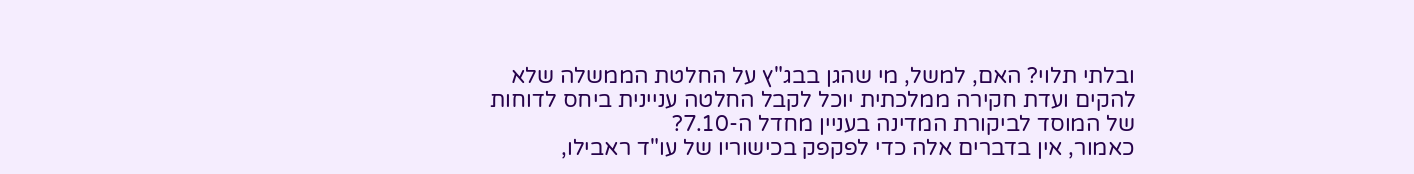ובלתי תלוי? האם, למשל, מי שהגן בבג"ץ על החלטת הממשלה שלא להקים ועדת חקירה ממלכתית יוכל לקבל החלטה עניינית ביחס לדוחות של המוסד לביקורת המדינה בעניין מחדל ה-7.10?
כאמור, אין בדברים אלה כדי לפקפק בכישוריו של עו"ד ראבילו,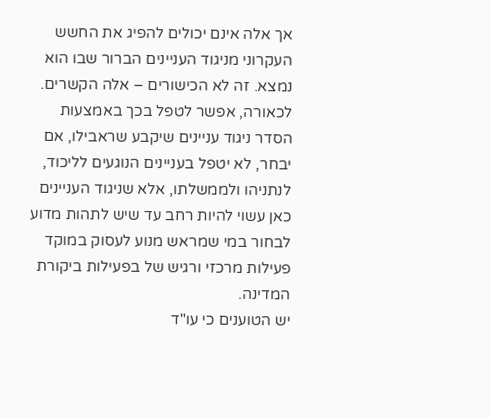אך אלה אינם יכולים להפיג את החשש העקרוני מניגוד העניינים הברור שבו הוא נמצא. זה לא הכישורים – אלה הקשרים.
לכאורה, אפשר לטפל בכך באמצעות הסדר ניגוד עניינים שיקבע שראבילו, אם יבחר, לא יטפל בעניינים הנוגעים לליכוד, לנתניהו ולממשלתו, אלא שניגוד העניינים כאן עשוי להיות רחב עד שיש לתהות מדוע לבחור במי שמראש מנוע לעסוק במוקד פעילות מרכזי ורגיש של בפעילות ביקורת המדינה.
יש הטוענים כי עו"ד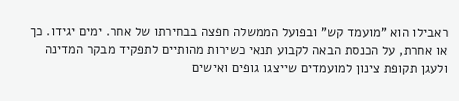ראבילו הוא "מועמד קש" ובפועל הממשלה חפצה בבחירתו של אחר. ימים יגידו. כך או אחרת, על הכנסת הבאה לקבוע תנאי כשירות מהותיים לתפקיד מבקר המדינה ולעגן תקופת צינון למועמדים שייצגו גופים ואישים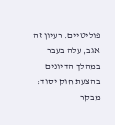פוליטיים. רעיון זה אגב, עלה בעבר במהלך הדיונים בהצעת חוק יסוד: מבקר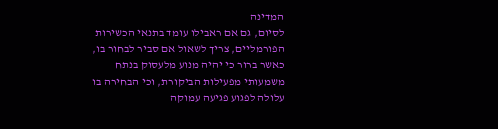המדינה
לסיום, גם אם ראבילו עומד בתנאי הכשירות הפורמליים, צריך לשאול אם סביר לבחור בו, כאשר ברור כי יהיה מנוע מלעסוק בנתח משמעותי מפעילות הביקורת, וכי הבחירה בו עלולה לפגוע פגיעה עמוקה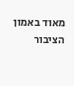מאוד באמון הציבור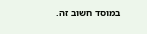במוסד חשוב זה.